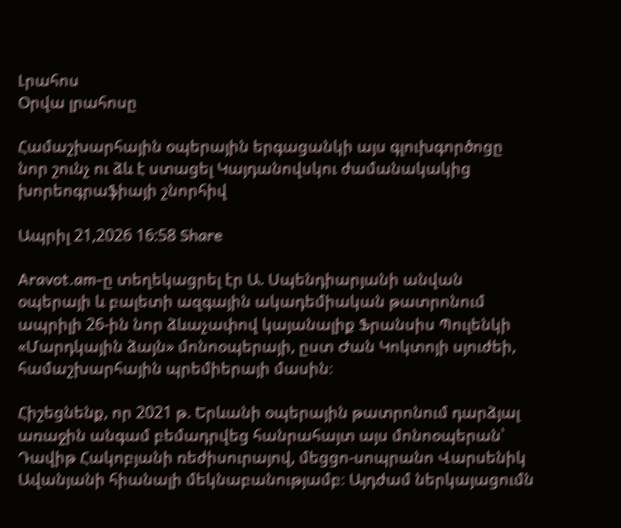Լրահոս
Օրվա լրահոսը

Համաշխարհային օպերային երգացանկի այս գլուխգործոցը նոր շունչ ու ձև է ստացել Կայդանովսկու ժամանակակից խորեոգրաֆիայի շնորհիվ

Ապրիլ 21,2026 16:58 Share

Aravot.am-ը տեղեկացրել էր Ա. Սպենդիարյանի անվան օպերայի և բալետի ազգային ակադեմիական թատրոնում ապրիլի 26-ին նոր ձևաչափով կայանալիք Ֆրանսիս Պուլենկի «Մարդկային ձայն» մոնոօպերայի, ըստ Ժան Կոկտոյի սյուժեի, համաշխարհային պրեմիերայի մասին։

Հիշեցնենք, որ 2021 թ. Երևանի օպերային թատրոնում դարձյալ առաջին անգամ բեմադրվեց հանրահայտ այս մոնոօպերան՝ Դավիթ Հակոբյանի ռեժիսուրայով, մեցցո-սոպրանո Վարսենիկ Ավանյանի հիանալի մեկնաբանությամբ։ Այդժամ ներկայացումն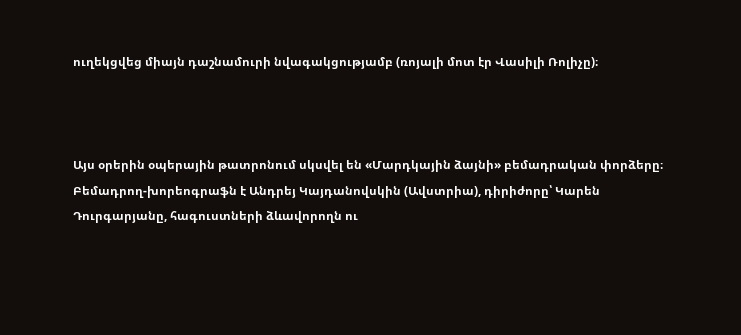ուղեկցվեց միայն դաշնամուրի նվագակցությամբ (ռոյալի մոտ էր Վասիլի Ռոլիչը)։



Այս օրերին օպերային թատրոնում սկսվել են «Մարդկային ձայնի» բեմադրական փորձերը։ Բեմադրող-խորեոգրաֆն է Անդրեյ Կայդանովսկին (Ավստրիա), դիրիժորը՝ Կարեն Դուրգարյանը, հագուստների ձևավորողն ու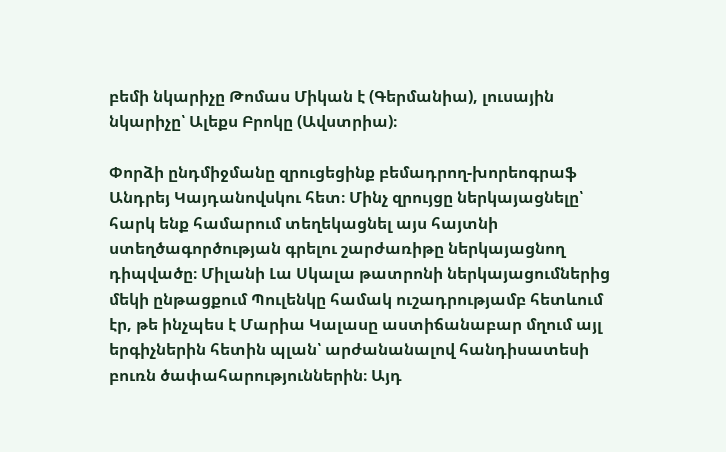բեմի նկարիչը Թոմաս Միկան է (Գերմանիա), լուսային նկարիչը՝ Ալեքս Բրոկը (Ավստրիա)։

Փորձի ընդմիջմանը զրուցեցինք բեմադրող-խորեոգրաֆ Անդրեյ Կայդանովսկու հետ։ Մինչ զրույցը ներկայացնելը՝ հարկ ենք համարում տեղեկացնել այս հայտնի ստեղծագործության գրելու շարժառիթը ներկայացնող դիպվածը։ Միլանի Լա Սկալա թատրոնի ներկայացումներից մեկի ընթացքում Պուլենկը համակ ուշադրությամբ հետևում էր, թե ինչպես է Մարիա Կալասը աստիճանաբար մղում այլ երգիչներին հետին պլան՝ արժանանալով հանդիսատեսի բուռն ծափահարություններին։ Այդ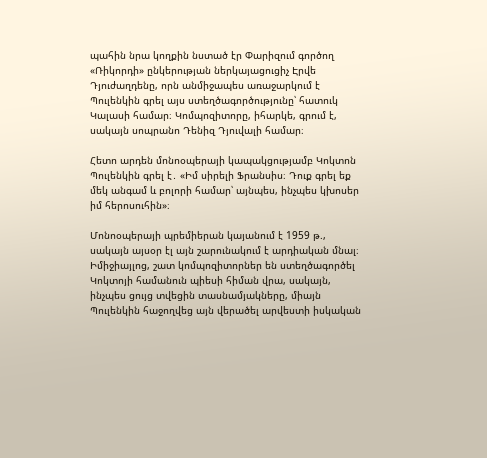պահին նրա կողքին նստած էր Փարիզում գործող «Ռիկորդի» ընկերության ներկայացուցիչ Էրվե Դյուժաղդենը, որն անմիջապես առաջարկում է Պուլենկին գրել այս ստեղծագործությունը՝ հատուկ Կալասի համար։ Կոմպոզիտորը, իհարկե, գրում է, սակայն սոպրանո Դենիզ Դյուվալի համար։

Հետո արդեն մոնոօպերայի կապակցությամբ Կոկտոն Պուլենկին գրել է․ «Իմ սիրելի Ֆրանսիս։ Դուք գրել եք մեկ անգամ և բոլորի համար՝ այնպես, ինչպես կխոսեր իմ հերոսուհին»։

Մոնոօպերայի պրեմիերան կայանում է 1959 թ., սակայն այսօր էլ այն շարունակում է արդիական մնալ։ Իմիջիայլոց, շատ կոմպոզիտորներ են ստեղծագործել Կոկտոյի համանուն պիեսի հիման վրա, սակայն, ինչպես ցույց տվեցին տասնամյակները, միայն Պուլենկին հաջողվեց այն վերածել արվեստի իսկական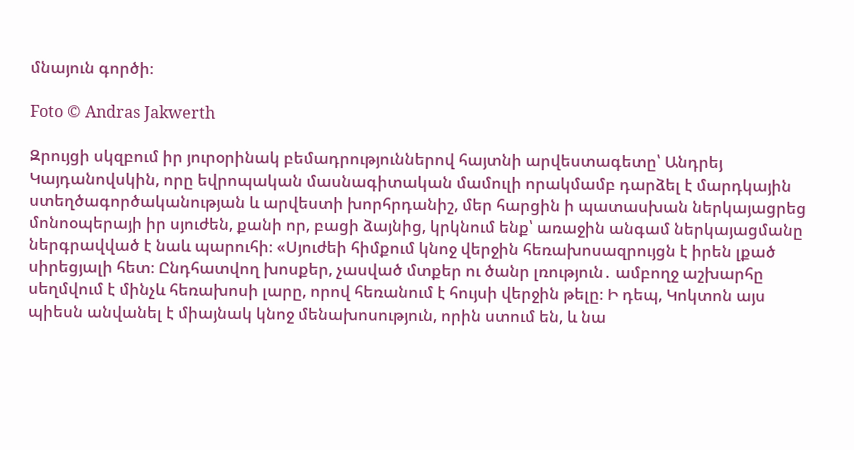մնայուն գործի։

Foto © Andras Jakwerth

Զրույցի սկզբում իր յուրօրինակ բեմադրություններով հայտնի արվեստագետը՝ Անդրեյ Կայդանովսկին, որը եվրոպական մասնագիտական մամուլի որակմամբ դարձել է մարդկային ստեղծագործականության և արվեստի խորհրդանիշ, մեր հարցին ի պատասխան ներկայացրեց մոնոօպերայի իր սյուժեն, քանի որ, բացի ձայնից, կրկնում ենք՝ առաջին անգամ ներկայացմանը ներգրավված է նաև պարուհի։ «Սյուժեի հիմքում կնոջ վերջին հեռախոսազրույցն է իրեն լքած սիրեցյալի հետ։ Ընդհատվող խոսքեր, չասված մտքեր ու ծանր լռություն․ ամբողջ աշխարհը սեղմվում է մինչև հեռախոսի լարը, որով հեռանում է հույսի վերջին թելը։ Ի դեպ, Կոկտոն այս պիեսն անվանել է միայնակ կնոջ մենախոսություն, որին ստում են, և նա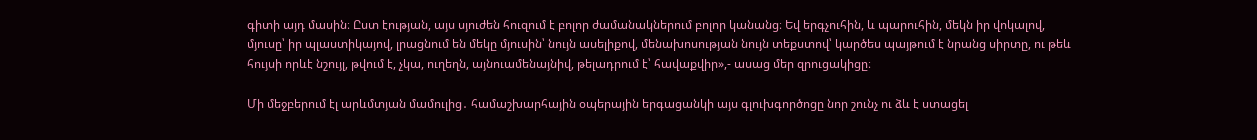գիտի այդ մասին։ Ըստ էության, այս սյուժեն հուզում է բոլոր ժամանակներում բոլոր կանանց։ Եվ երգչուհին, և պարուհին, մեկն իր վոկալով, մյուսը՝ իր պլաստիկայով, լրացնում են մեկը մյուսին՝ նույն ասելիքով, մենախոսության նույն տեքստով՝ կարծես պայթում է նրանց սիրտը, ու թեև հույսի որևէ նշույլ, թվում է, չկա, ուղեղն, այնուամենայնիվ, թելադրում է՝ հավաքվիր»,- ասաց մեր զրուցակիցը։

Մի մեջբերում էլ արևմտյան մամուլից․ համաշխարհային օպերային երգացանկի այս գլուխգործոցը նոր շունչ ու ձև է ստացել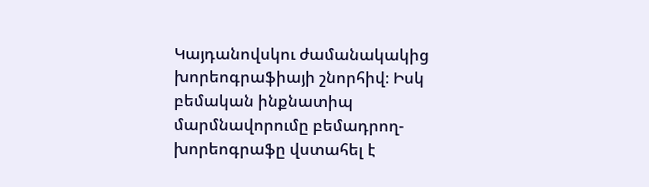Կայդանովսկու ժամանակակից խորեոգրաֆիայի շնորհիվ։ Իսկ բեմական ինքնատիպ մարմնավորումը բեմադրող-խորեոգրաֆը վստահել է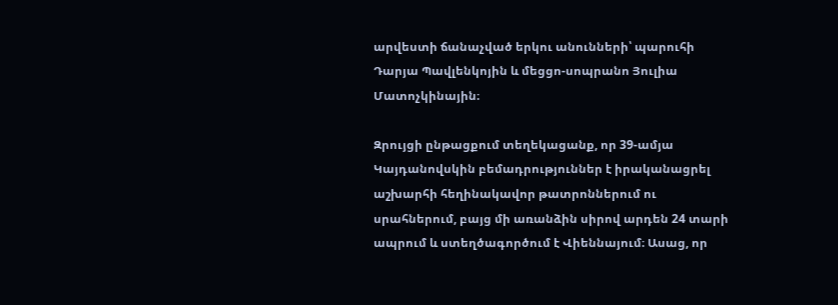արվեստի ճանաչված երկու անունների՝ պարուհի Դարյա Պավլենկոյին և մեցցո-սոպրանո Յուլիա Մատոչկինային։

Զրույցի ընթացքում տեղեկացանք, որ 39-ամյա Կայդանովսկին բեմադրություններ է իրականացրել աշխարհի հեղինակավոր թատրոններում ու սրահներում, բայց մի առանձին սիրով արդեն 24 տարի ապրում և ստեղծագործում է Վիեննայում։ Ասաց, որ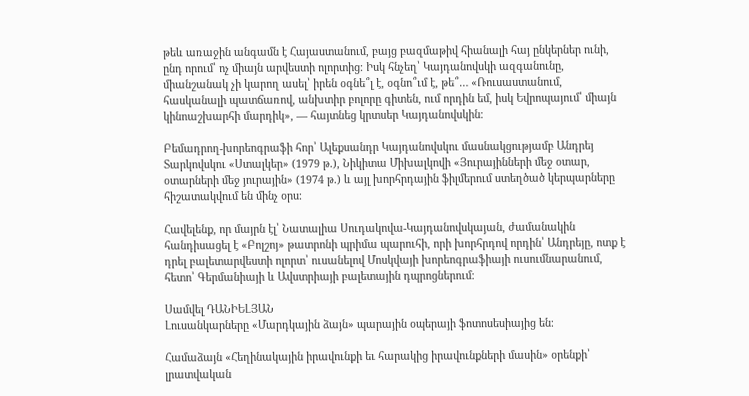թեև առաջին անգամն է Հայաստանում, բայց բազմաթիվ հիանալի հայ ընկերներ ունի, ընդ որում՝ ոչ միայն արվեստի ոլորտից։ Իսկ հնչեղ՝ Կայդանովսկի ազգանունը, միանշանակ չի կարող ասել՝ իրեն օգնե՞լ է, օգնո՞ւմ է, թե՞… «Ռուսաստանում, հասկանալի պատճառով, անխտիր բոլորը գիտեն, ում որդին եմ, իսկ Եվրոպայում՝ միայն կինոաշխարհի մարդիկ», — հայտնեց կրտսեր Կայդանովսկին։

Բեմադրող-խորեոգրաֆի հոր՝ Ալեքսանդր Կայդանովսկու մասնակցությամբ Անդրեյ Տարկովսկու «Ստալկեր» (1979 թ.), Նիկիտա Միխալկովի «Յուրայինների մեջ օտար, օտարների մեջ յուրային» (1974 թ.) և այլ խորհրդային ֆիլմերում ստեղծած կերպարները հիշատակվում են մինչ օրս։

Հավելենք, որ մայրն էլ՝ Նատալիա Սուդակովա-Կայդանովսկայան, ժամանակին հանդիսացել է «Բոլշոյ» թատրոնի պրիմա պարուհի, որի խորհրդով որդին՝ Անդրեյը, ոտք է դրել բալետարվեստի ոլորտ՝ ուսանելով Մոսկվայի խորեոգրաֆիայի ուսումնարանում, հետո՝ Գերմանիայի և Ավստրիայի բալետային դպրոցներում։

Սամվել ԴԱՆԻԵԼՅԱՆ
Լուսանկարները «Մարդկային ձայն» պարային օպերայի ֆոտոսեսիայից են։

Համաձայն «Հեղինակային իրավունքի եւ հարակից իրավունքների մասին» օրենքի՝ լրատվական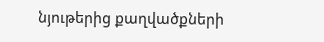նյութերից քաղվածքների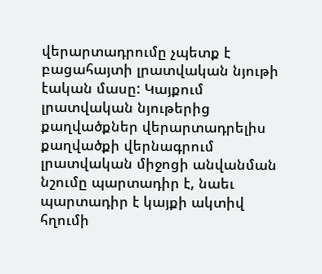վերարտադրումը չպետք է բացահայտի լրատվական նյութի էական մասը: Կայքում լրատվական նյութերից քաղվածքներ վերարտադրելիս քաղվածքի վերնագրում լրատվական միջոցի անվանման նշումը պարտադիր է, նաեւ պարտադիր է կայքի ակտիվ հղումի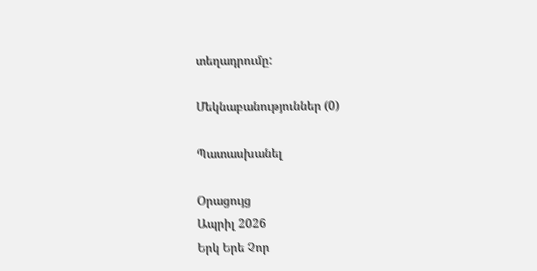տեղադրումը:

Մեկնաբանություններ (0)

Պատասխանել

Օրացույց
Ապրիլ 2026
Երկ Երե Չոր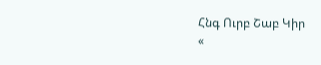Հնգ Ուրբ Շաբ Կիր
«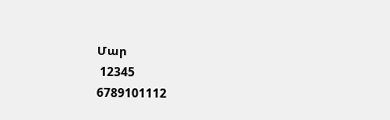Մար
 12345
6789101112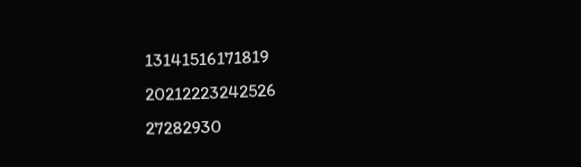13141516171819
20212223242526
27282930